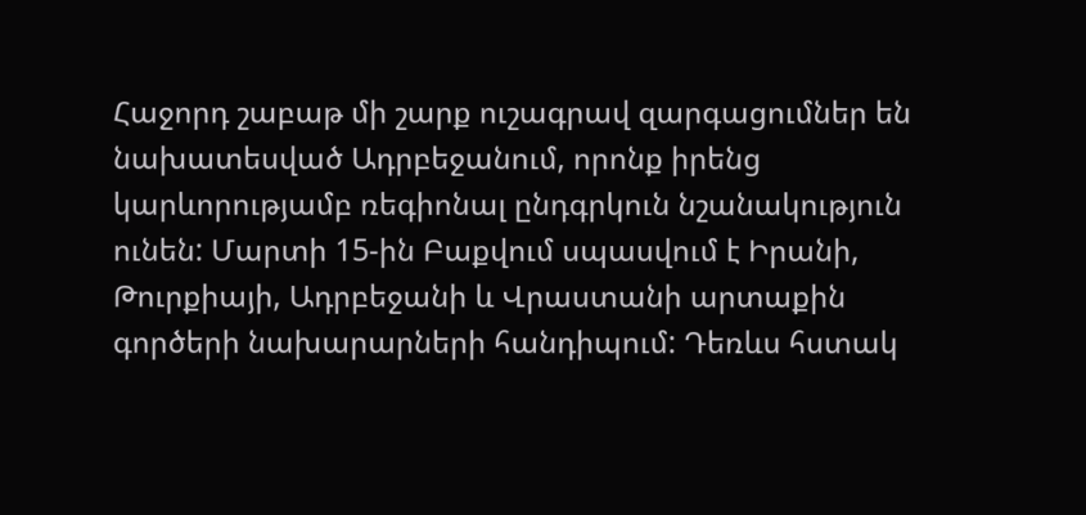Հաջորդ շաբաթ մի շարք ուշագրավ զարգացումներ են նախատեսված Ադրբեջանում, որոնք իրենց կարևորությամբ ռեգիոնալ ընդգրկուն նշանակություն ունեն: Մարտի 15-ին Բաքվում սպասվում է Իրանի, Թուրքիայի, Ադրբեջանի և Վրաստանի արտաքին գործերի նախարարների հանդիպում: Դեռևս հստակ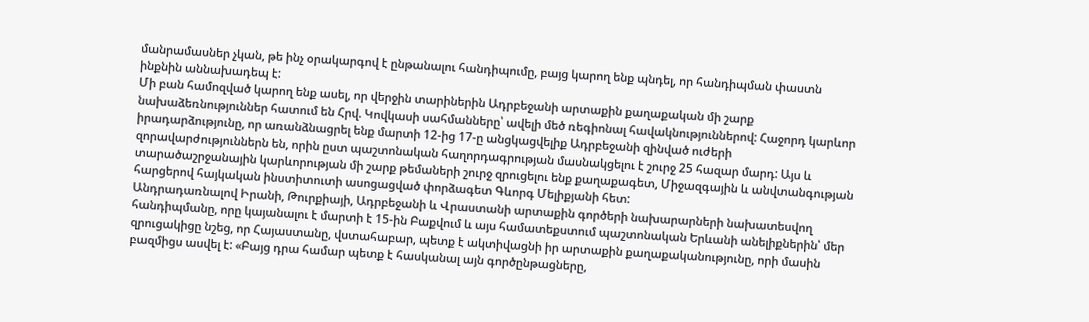մանրամասներ չկան, թե ինչ օրակարգով է ընթանալու հանդիպումը, բայց կարող ենք պնդել, որ հանդիպման փաստն ինքնին աննախադեպ է:
Մի բան համոզված կարող ենք ասել, որ վերջին տարիներին Ադրբեջանի արտաքին քաղաքական մի շարք նախաձեռնություններ հատում են Հրվ. Կովկասի սահմանները՝ ավելի մեծ ռեգիոնալ հավակնություններով: Հաջորդ կարևոր իրադարձությունը, որ առանձնացրել ենք մարտի 12-ից 17-ը անցկացվելիք Ադրբեջանի զինված ուժերի զորավարժություններն են, որին ըստ պաշտոնական հաղորդագրության մասնակցելու է շուրջ 25 հազար մարդ: Այս և տարածաշրջանային կարևորության մի շարք թեմաների շուրջ զրուցելու ենք քաղաքագետ, Միջազգային և անվտանգության հարցերով հայկական ինստիտուտի ասոցացված փորձագետ Գևորգ Մելիքյանի հետ:
Անդրադառնալով Իրանի, Թուրքիայի, Ադրբեջանի և Վրաստանի արտաքին գործերի նախարարների նախատեսվող հանդիպմանը, որը կայանալու է մարտի է 15-ին Բաքվում և այս համատեքստում պաշտոնական Երևանի անելիքներին՝ մեր զրուցակիցը նշեց, որ Հայաստանը, վստահաբար, պետք է ակտիվացնի իր արտաքին քաղաքականությունը, որի մասին բազմիցս ասվել է: «Բայց դրա համար պետք է հասկանալ այն գործընթացները,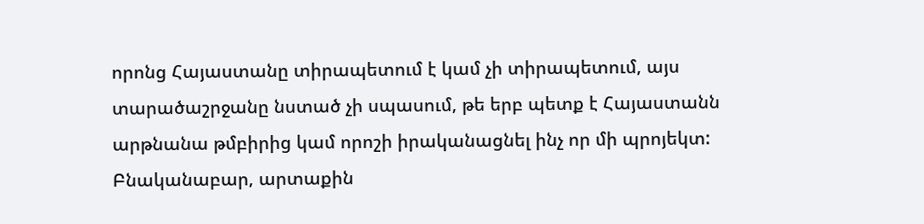որոնց Հայաստանը տիրապետում է կամ չի տիրապետում, այս տարածաշրջանը նստած չի սպասում, թե երբ պետք է Հայաստանն արթնանա թմբիրից կամ որոշի իրականացնել ինչ որ մի պրոյեկտ: Բնականաբար, արտաքին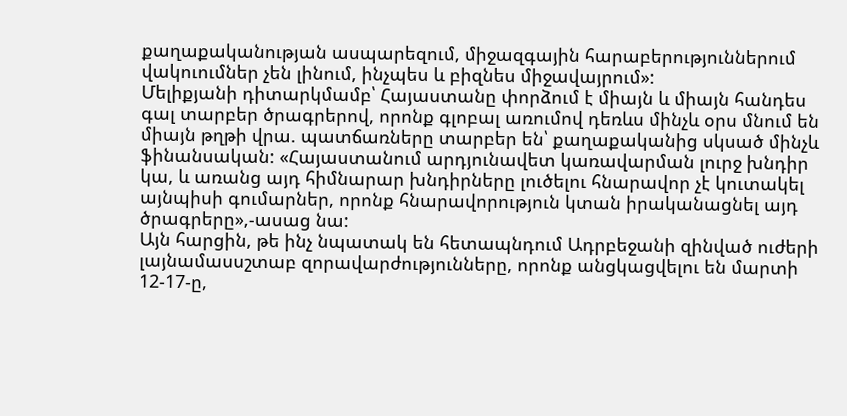քաղաքականության ասպարեզում, միջազգային հարաբերություններում վակուումներ չեն լինում, ինչպես և բիզնես միջավայրում»:
Մելիքյանի դիտարկմամբ՝ Հայաստանը փորձում է միայն և միայն հանդես գալ տարբեր ծրագրերով, որոնք գլոբալ առումով դեռևս մինչև օրս մնում են միայն թղթի վրա. պատճառները տարբեր են՝ քաղաքականից սկսած մինչև ֆինանսական: «Հայաստանում արդյունավետ կառավարման լուրջ խնդիր կա, և առանց այդ հիմնարար խնդիրները լուծելու հնարավոր չէ կուտակել այնպիսի գումարներ, որոնք հնարավորություն կտան իրականացնել այդ ծրագրերը»,-ասաց նա:
Այն հարցին, թե ինչ նպատակ են հետապնդում Ադրբեջանի զինված ուժերի լայնամասսշտաբ զորավարժությունները, որոնք անցկացվելու են մարտի 12-17-ը,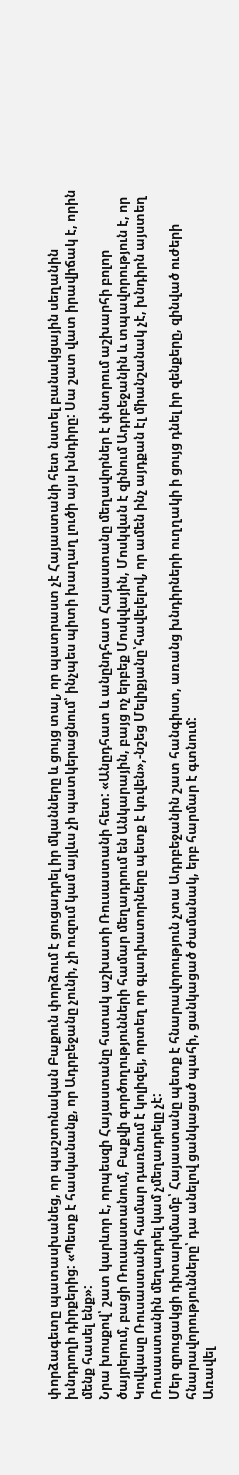փորձագետը պատասխանեց, որ պաշտոնական Բաքուն փորձում է ցուցադրել իր մկանները և ցույց տալ, որ պատրաստ չէ Հայաստանի հետ նստել բանակցային սեղանին խնդրողի դիրքերից: «Պետք է հասկանանք, որ Ադրբեջանը չունի, չի ուզում կամ այլևս չի պատկերացնում՝ ինչպես պիտի խաղաղ լուծի այս խնդիրը: Սա շատ վատ իրավիճակ է, որին մենք հասել ենք»:
Նրա խոսքով՝ շատ կարևոր է, որպեսզի Հայաստանը հստակ աշխատի Ռուսաստանի հետ: «Անըդհատ և անընդհատ Հայաստանը մեղավորներ է փնտրում աշխարհի բոլոր ծայրերում, բացի Ռուսաստանում, Բաքվի գործողությունների համար մեղադրում են Անկարային, բայց ոչ երբեք Մոսկվային, Մոսկվան է զինում Ադրբեջանին և տպավորություն է, որ Կովկասը Ռուսաստանի համար դառնում է կոլիզեյ, որտեղ որ գլադիատորները պետք է կռվեն»,-նշեց Մելիքյանը՝հավելելով, որ ամեն ինչ այդքան էլ միանշանակ չէ, խնդիրն այստեղ Ռուսաստանին մեղադրել կամ չմեղադրելը չէ:
Մեր զրուցակցի դիտարկմամբ՝ Հայաստանը պետք է հնարավորություն չտա Ադրբեջանին շատ հանգիստ, առանց խնդիրների ուղղակի ի ցույց դնել իր զենքերը, զինված ուժերի հնարավորությունները՝ դա անելով ցանկացած պահի, ցանկացած ժամանակ, երբ հարմար է գտնում:
Առավել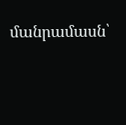մանրամասն՝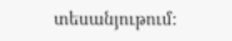տեսանյութում: